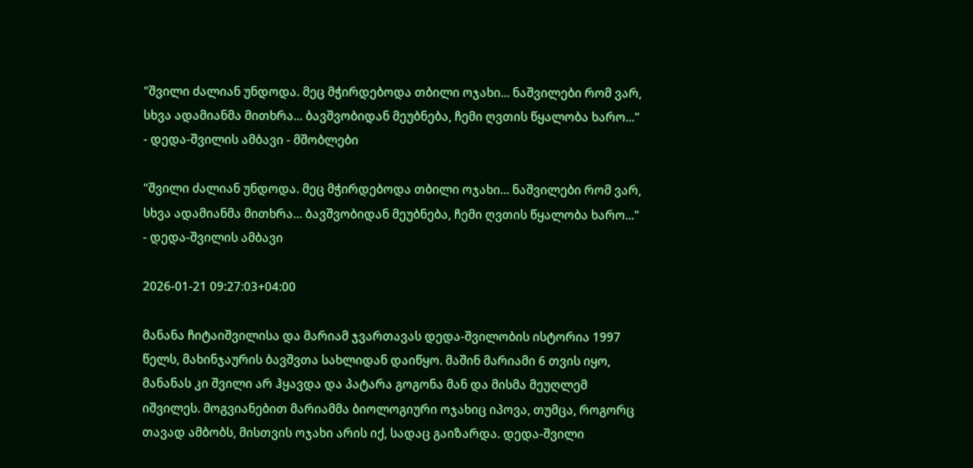"შვილი ძალიან უნდოდა. მეც მჭირდებოდა თბილი ოჯახი... ნაშვილები რომ ვარ, სხვა ადამიანმა მითხრა... ბავშვობიდან მეუბნება, ჩემი ღვთის წყალობა ხარო..." - დედა-შვილის ამბავი - მშობლები

"შვილი ძალიან უნდოდა. მეც მჭირდებოდა თბილი ოჯახი... ნაშვილები რომ ვარ, სხვა ადამიანმა მითხრა... ბავშვობიდან მეუბნება, ჩემი ღვთის წყალობა ხარო..." - დედა-შვილის ამბავი

2026-01-21 09:27:03+04:00

მანანა ჩიტაიშვილისა და მარიამ ჯვართავას დედა-შვილობის ისტორია 1997 წელს, მახინჯაურის ბავშვთა სახლიდან დაიწყო. მაშინ მარიამი 6 თვის იყო, მანანას კი შვილი არ ჰყავდა და პატარა გოგონა მან და მისმა მეუღლემ იშვილეს. მოგვიანებით მარიამმა ბიოლოგიური ოჯახიც იპოვა, თუმცა, როგორც თავად ამბობს, მისთვის ოჯახი არის იქ, სადაც გაიზარდა. დედა-შვილი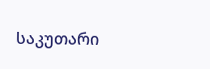საკუთარი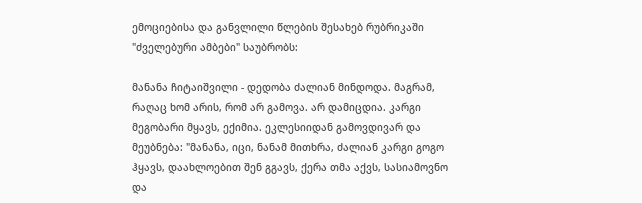ემოციებისა და განვლილი წლების შესახებ რუბრიკაში "ძველებური ამბები" საუბრობს:

მანანა ჩიტაიშვილი - დედობა ძალიან მინდოდა. მაგრამ, რაღაც ხომ არის, რომ არ გამოვა. არ დამიცდია. კარგი მეგობარი მყავს, ექიმია. ეკლესიიდან გამოვდივარ და მეუბნება: "მანანა, იცი, ნანამ მითხრა, ძალიან კარგი გოგო ჰყავს, დაახლოებით შენ გგავს, ქერა თმა აქვს, სასიამოვნო და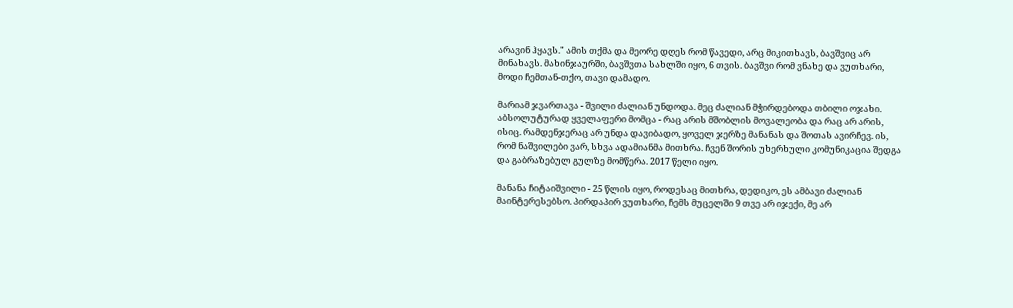არავინ ჰყავს." ამის თქმა და მეორე დღეს რომ წავედი, არც მიკითხავს, ბავშვიც არ მინახავს. მახინჯაურში, ბავშვთა სახლში იყო, 6 თვის. ბავშვი რომ ვნახე და ვუთხარი, მოდი ჩემთან-თქო, თავი დამადო.

მარიამ ჯვართავა - შვილი ძალიან უნდოდა. მეც ძალიან მჭირდებოდა თბილი ოჯახი. აბსოლუტურად ყველაფერი მომცა - რაც არის მშობლის მოვალეობა და რაც არ არის, ისიც. რამდენჯერაც არ უნდა დავიბადო, ყოველ ჯერზე მანანას და შოთას ავირჩევ. ის, რომ ნაშვილები ვარ, სხვა ადამიანმა მითხრა. ჩვენ შორის უხერხული კომუნიკაცია შედგა და გაბრაზებულ გულზე მომწერა. 2017 წელი იყო.

მანანა ჩიტაიშვილი - 25 წლის იყო, როდესაც მითხრა, დედიკო, ეს ამბავი ძალიან მაინტერესებსო. პირდაპირ ვუთხარი, ჩემს მუცელში 9 თვე არ იჯექი, მე არ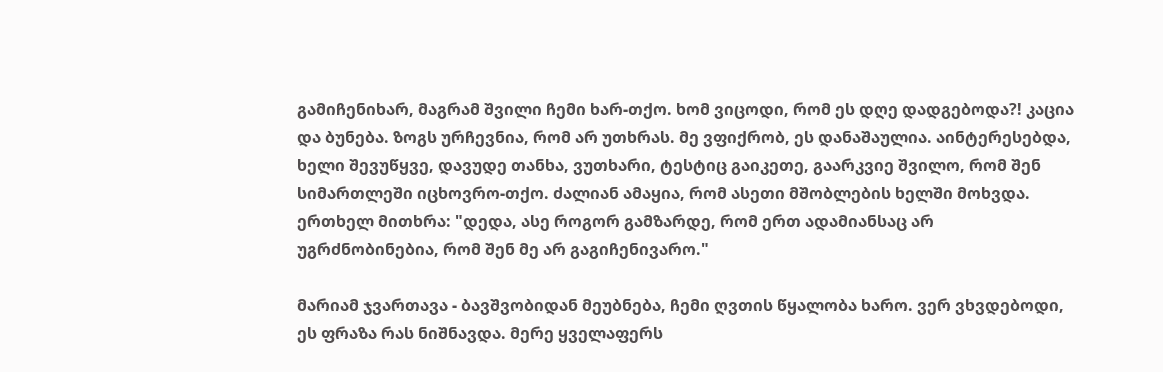გამიჩენიხარ, მაგრამ შვილი ჩემი ხარ-თქო. ხომ ვიცოდი, რომ ეს დღე დადგებოდა?! კაცია და ბუნება. ზოგს ურჩევნია, რომ არ უთხრას. მე ვფიქრობ, ეს დანაშაულია. აინტერესებდა, ხელი შევუწყვე, დავუდე თანხა, ვუთხარი, ტესტიც გაიკეთე, გაარკვიე შვილო, რომ შენ სიმართლეში იცხოვრო-თქო. ძალიან ამაყია, რომ ასეთი მშობლების ხელში მოხვდა. ერთხელ მითხრა: "დედა, ასე როგორ გამზარდე, რომ ერთ ადამიანსაც არ უგრძნობინებია, რომ შენ მე არ გაგიჩენივარო."

მარიამ ჯვართავა - ბავშვობიდან მეუბნება, ჩემი ღვთის წყალობა ხარო. ვერ ვხვდებოდი, ეს ფრაზა რას ნიშნავდა. მერე ყველაფერს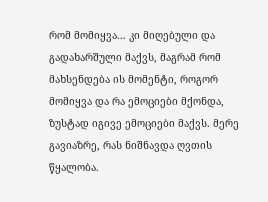რომ მომიყვა... კი მიღებული და გადახარშული მაქვს, მაგრამ რომ მახსენდება ის მომენტი, როგორ მომიყვა და რა ემოციები მქონდა, ზუსტად იგივე ემოციები მაქვს. მერე გავიაზრე, რას ნიშნავდა ღვთის წყალობა.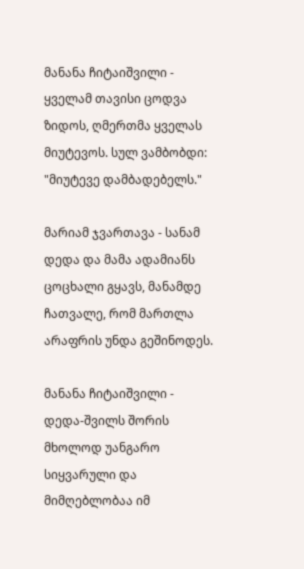მანანა ჩიტაიშვილი - ყველამ თავისი ცოდვა ზიდოს, ღმერთმა ყველას მიუტევოს. სულ ვამბობდი: "მიუტევე დამბადებელს."

მარიამ ჯვართავა - სანამ დედა და მამა ადამიანს ცოცხალი გყავს, მანამდე ჩათვალე, რომ მართლა არაფრის უნდა გეშინოდეს.

მანანა ჩიტაიშვილი - დედა-შვილს შორის მხოლოდ უანგარო სიყვარული და მიმღებლობაა იმ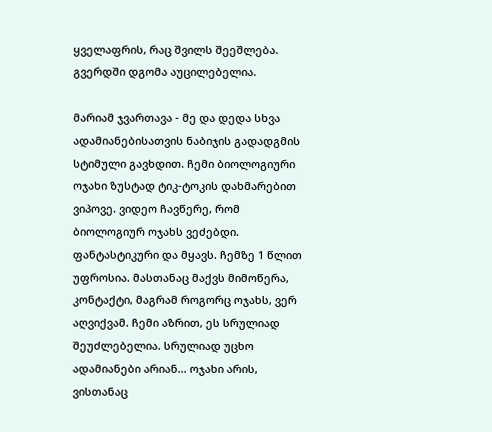ყველაფრის, რაც შვილს შეეშლება. გვერდში დგომა აუცილებელია.

მარიამ ჯვართავა - მე და დედა სხვა ადამიანებისათვის ნაბიჯის გადადგმის სტიმული გავხდით. ჩემი ბიოლოგიური ოჯახი ზუსტად ტიკ-ტოკის დახმარებით ვიპოვე. ვიდეო ჩავწერე, რომ ბიოლოგიურ ოჯახს ვეძებდი. ფანტასტიკური და მყავს. ჩემზე 1 წლით უფროსია. მასთანაც მაქვს მიმოწერა, კონტაქტი, მაგრამ როგორც ოჯახს, ვერ აღვიქვამ. ჩემი აზრით, ეს სრულიად შეუძლებელია. სრულიად უცხო ადამიანები არიან... ოჯახი არის, ვისთანაც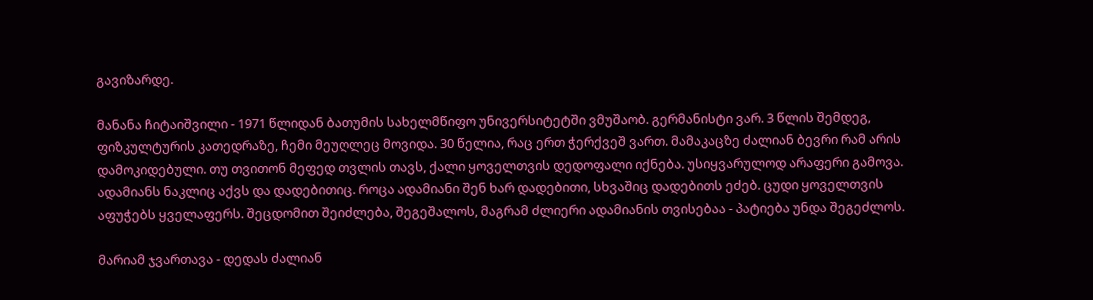გავიზარდე.

მანანა ჩიტაიშვილი - 1971 წლიდან ბათუმის სახელმწიფო უნივერსიტეტში ვმუშაობ. გერმანისტი ვარ. 3 წლის შემდეგ, ფიზკულტურის კათედრაზე, ჩემი მეუღლეც მოვიდა. 30 წელია, რაც ერთ ჭერქვეშ ვართ. მამაკაცზე ძალიან ბევრი რამ არის დამოკიდებული. თუ თვითონ მეფედ თვლის თავს, ქალი ყოველთვის დედოფალი იქნება. უსიყვარულოდ არაფერი გამოვა. ადამიანს ნაკლიც აქვს და დადებითიც. როცა ადამიანი შენ ხარ დადებითი, სხვაშიც დადებითს ეძებ. ცუდი ყოველთვის აფუჭებს ყველაფერს. შეცდომით შეიძლება, შეგეშალოს, მაგრამ ძლიერი ადამიანის თვისებაა - პატიება უნდა შეგეძლოს.

მარიამ ჯვართავა - დედას ძალიან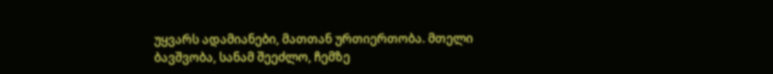უყვარს ადამიანები, მათთან ურთიერთობა. მთელი ბავშვობა, სანამ შეეძლო, ჩემზე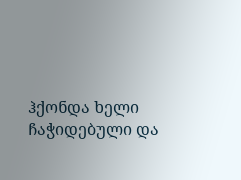ჰქონდა ხელი ჩაჭიდებული და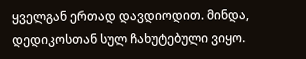ყველგან ერთად დავდიოდით. მინდა, დედიკოსთან სულ ჩახუტებული ვიყო.